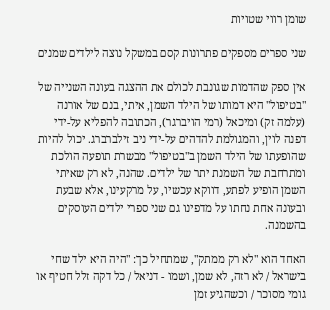שומן רווי שטויות

שני ספרים מספקים פתרונות קסם במשקל נוצה לילדים שמנים

אין ספק שהדמות שגונבת לכולם את ההצגה בעונה השנייה של "בטיפול" היא דמותו של הילד השמן, איתי, בנם של אורנה (עלמה זק) ומיכאל (רמי הויברגר), הכתובה להפליא על-ידי דפנה לוין, והמגולמת להדהים על-ידי ניב זילברברג. יכול להיות שהופעתו של הילד השמן ב"בטיפול" מבשרת תופעה הולכת ומתרחבת של השמנת יתר של ילדים. שהנה, לא רק שאיתי השמן הופיע לפתע, דווקא עכשיו, על מרקעינו, אלא שבעת ובעונה אחת נחתו על מדפינו גם שני ספרי ילדים העוסקים בהשמנה.

האחד הוא "לא רק ממתק", שמתחיל כך: "היה היא ילד שחי בישראל / לא רזה, לא שמן, ושמו - דניאל / כל דקה זלל חטיף או גומי מסוכר / וכשהגיע זמן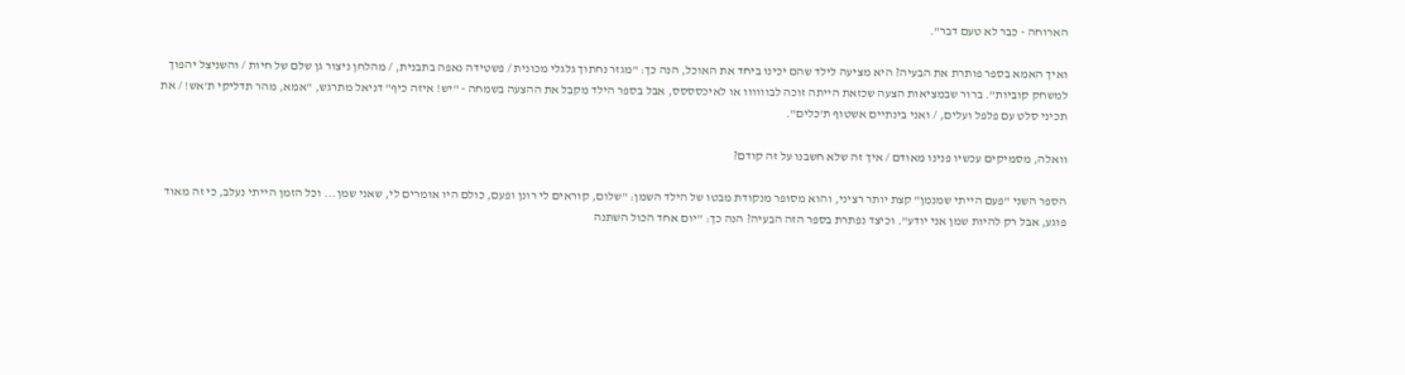הארוחה - כבר לא טעם דבר".

ואיך האמא בספר פותרת את הבעיה? היא מציעה לילד שהם יכינו ביחד את האוכל, הנה כך: "מגזר נחתוך גלגלי מכונית / פשטידה נאפה בתבנית, / מהלחן ניצור גן שלם של חיות / והשניצל יהפוך למשחק קוביות". ברור שבמציאות הצעה שכזאת הייתה זוכה לבוווווו או לאיכסססס, אבל בספר הילד מקבל את ההצעה בשמחה - "יש! איזה כיף" דניאל מתרגש, "אמא, מהר תדליקי ת'אש! / את תכיני סלט עם פלפל ועלים, / ואני בינתיים אשטוף ת'כלים".

וואלה, מסמיקים עכשיו פנינו מאודם / איך זה שלא חשבנו על זה קודם?

הספר השני "פעם הייתי שמנמן" קצת יותר רציני, והוא מסופר מנקודת מבטו של הילד השמן: "שלום, קוראים לי רונן ופעם, כולם היו אומרים לי, שאני שמן... וכל הזמן הייתי נעלב, כי זה מאוד פוגע, אבל רק להיות שמן אני יודע". וכיצד נפתרת בספר הזה הבעיה? הנה כך: "יום אחד הכול השתנה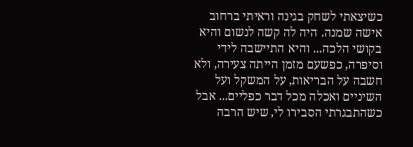כשיצאתי לשחק בגינה וראיתי ברחוב אישה שמנה. היה לה קשה לנשום והיא בקושי הלכה... והיא התיישבה לידי וסיפרה, כפשעם מזמן הייתה צעירה, ולא חשבה על הבריאות, על המשקל ועל השיניים ואכלה מכל דבר כפליים... אבל כשהתבגרתי הסבירו לי, שיש הרבה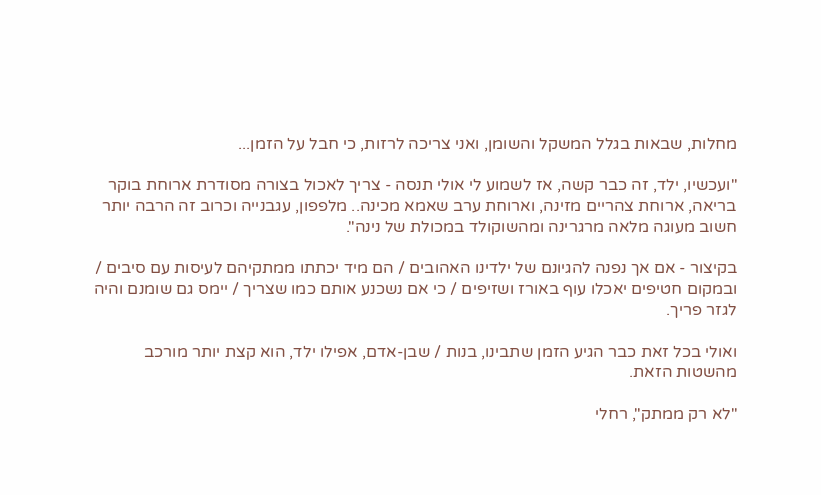מחלות, שבאות בגלל המשקל והשומן, ואני צריכה לרזות, כי חבל על הזמן...

"ועכשיו, ילד, זה כבר קשה, אז לשמוע לי אולי תנסה - צריך לאכול בצורה מסודרת ארוחת בוקר בריאה, ארוחת צהריים מזינה, וארוחת ערב שאמא מכינה.. מלפפון, עגבנייה וכרוב זה הרבה יותר חשוב מעוגה מלאה מרגרינה ומהשוקולד במכולת של נינה".

בקיצור - אם אך נפנה להגיונם של ילדינו האהובים / הם מיד יכתתו ממתקיהם לעיסות עם סיבים / ובמקום חטיפים יאכלו עוף באורז ושזיפים / כי אם נשכנע אותם כמו שצריך / יימס גם שומנם והיה לגזר פריך.

ואולי בכל זאת כבר הגיע הזמן שתבינו, בנות / שבן-אדם, אפילו ילד, הוא קצת יותר מורכב מהשטות הזאת.

"לא רק ממתק", רחלי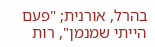בהרל, אורנית; "פעם הייתי שמנמן", רות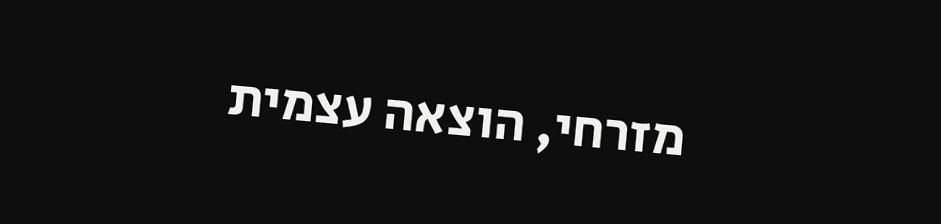מזרחי, הוצאה עצמית